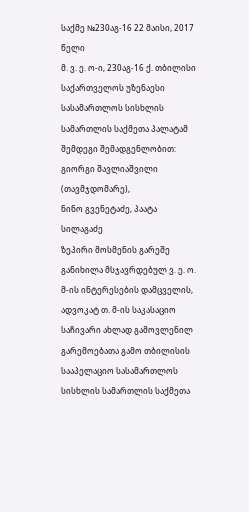საქმე №230აგ-16 22 მაისი, 2017 წელი
მ. ვ. ე. ო-ი, 230აგ-16 ქ. თბილისი
საქართველოს უზენაესი სასამართლოს სისხლის სამართლის საქმეთა პალატამ შემდეგი შემადგენლობით:
გიორგი შავლიაშვილი (თავმჯდომარე),
ნინო გვენეტაძე, პაატა სილაგაძე
ზეპირი მოსმენის გარეშე განიხილა მსჯავრდებულ ვ. ე. ო. მ-ის ინტერესების დამცველის, ადვოკატ თ. მ-ის საკასაციო საჩივარი ახლად გამოვლენილ გარემოებათა გამო თბილისის სააპელაციო სასამართლოს სისხლის სამართლის საქმეთა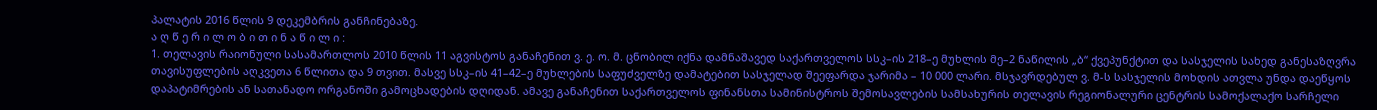პალატის 2016 წლის 9 დეკემბრის განჩინებაზე.
ა ღ წ ე რ ი ლ ო ბ ი თ ი ნ ა წ ი ლ ი :
1. თელავის რაიონული სასამართლოს 2010 წლის 11 აგვისტოს განაჩენით ვ. ე. ო. მ. ცნობილ იქნა დამნაშავედ საქართველოს სსკ–ის 218–ე მუხლის მე–2 ნაწილის „ბ“ ქვეპუნქტით და სასჯელის სახედ განესაზღვრა თავისუფლების აღკვეთა 6 წლითა და 9 თვით. მასვე სსკ–ის 41–42–ე მუხლების საფუძველზე დამატებით სასჯელად შეეფარდა ჯარიმა – 10 000 ლარი. მსჯავრდებულ ვ. მ-ს სასჯელის მოხდის ათვლა უნდა დაეწყოს დაპატიმრების ან სათანადო ორგანოში გამოცხადების დღიდან. ამავე განაჩენით საქართველოს ფინანსთა სამინისტროს შემოსავლების სამსახურის თელავის რეგიონალური ცენტრის სამოქალაქო სარჩელი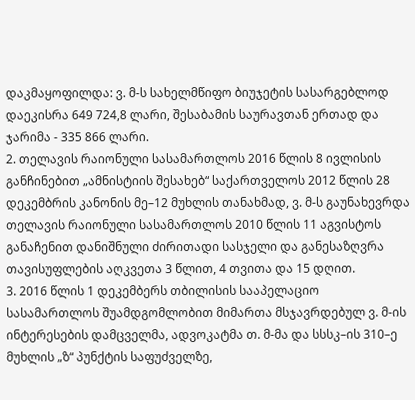დაკმაყოფილდა: ვ. მ-ს სახელმწიფო ბიუჯეტის სასარგებლოდ დაეკისრა 649 724,8 ლარი, შესაბამის საურავთან ერთად და ჯარიმა - 335 866 ლარი.
2. თელავის რაიონული სასამართლოს 2016 წლის 8 ივლისის განჩინებით „ამნისტიის შესახებ“ საქართველოს 2012 წლის 28 დეკემბრის კანონის მე–12 მუხლის თანახმად, ვ. მ-ს გაუნახევრდა თელავის რაიონული სასამართლოს 2010 წლის 11 აგვისტოს განაჩენით დანიშნული ძირითადი სასჯელი და განესაზღვრა თავისუფლების აღკვეთა 3 წლით, 4 თვითა და 15 დღით.
3. 2016 წლის 1 დეკემბერს თბილისის სააპელაციო სასამართლოს შუამდგომლობით მიმართა მსჯავრდებულ ვ. მ-ის ინტერესების დამცველმა, ადვოკატმა თ. მ-მა და სსსკ–ის 310–ე მუხლის „ზ“ პუნქტის საფუძველზე,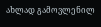ახლად გამოვლენილ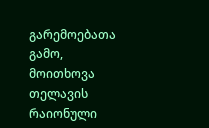გარემოებათა გამო, მოითხოვა თელავის რაიონული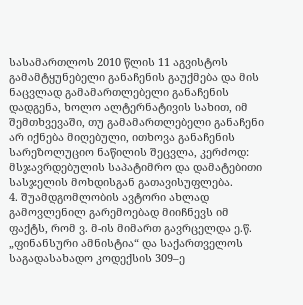სასამართლოს 2010 წლის 11 აგვისტოს გამამტყუნებელი განაჩენის გაუქმება და მის ნაცვლად გამამართლებელი განაჩენის დადგენა, ხოლო ალტერნატივის სახით, იმ შემთხვევაში, თუ გამამართლებელი განაჩენი არ იქნება მიღებული, ითხოვა განაჩენის სარეზოლუციო ნაწილის შეცვლა, კერძოდ: მსჯავრდებულის საპატიმრო და დამატებითი სასჯელის მოხდისგან გათავისუფლება.
4. შუამდგომლობის ავტორი ახლად გამოვლენილ გარემოებად მიიჩნევს იმ ფაქტს, რომ ვ. მ-ის მიმართ გავრცელდა ე.წ. „ფინანსური ამნისტია“ და საქართველოს საგადასახადო კოდექსის 309–ე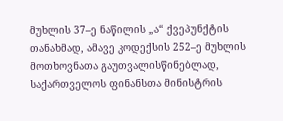მუხლის 37–ე ნაწილის „ა“ ქვეპუნქტის თანახმად, ამავე კოდექსის 252–ე მუხლის მოთხოვნათა გაუთვალისწინებლად, საქართველოს ფინანსთა მინისტრის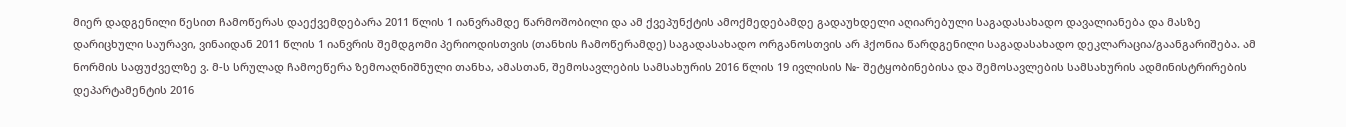მიერ დადგენილი წესით ჩამოწერას დაექვემდებარა 2011 წლის 1 იანვრამდე წარმოშობილი და ამ ქვეპუნქტის ამოქმედებამდე გადაუხდელი აღიარებული საგადასახადო დავალიანება და მასზე დარიცხული საურავი, ვინაიდან 2011 წლის 1 იანვრის შემდგომი პერიოდისთვის (თანხის ჩამოწერამდე) საგადასახადო ორგანოსთვის არ ჰქონია წარდგენილი საგადასახადო დეკლარაცია/გაანგარიშება. ამ ნორმის საფუძველზე ვ. მ-ს სრულად ჩამოეწერა ზემოაღნიშნული თანხა, ამასთან, შემოსავლების სამსახურის 2016 წლის 19 ივლისის №- შეტყობინებისა და შემოსავლების სამსახურის ადმინისტრირების დეპარტამენტის 2016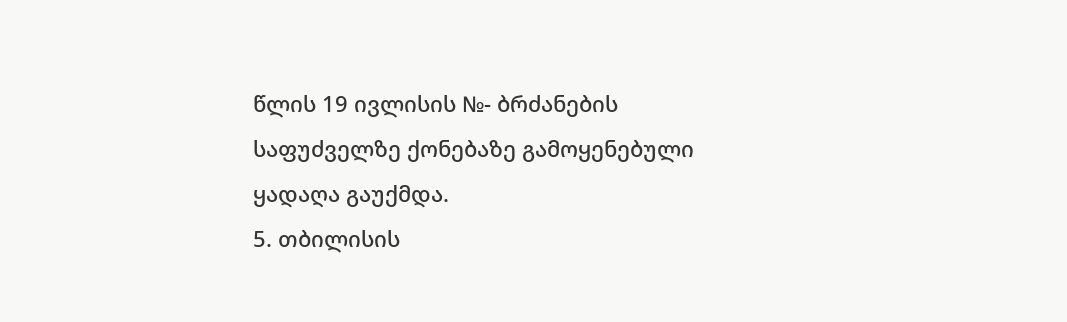წლის 19 ივლისის №- ბრძანების საფუძველზე ქონებაზე გამოყენებული ყადაღა გაუქმდა.
5. თბილისის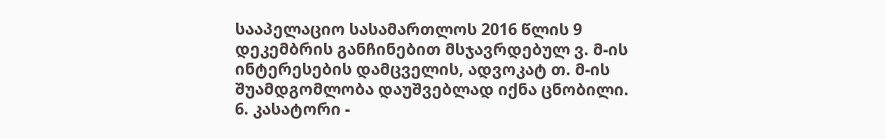სააპელაციო სასამართლოს 2016 წლის 9 დეკემბრის განჩინებით მსჯავრდებულ ვ. მ-ის ინტერესების დამცველის, ადვოკატ თ. მ-ის შუამდგომლობა დაუშვებლად იქნა ცნობილი.
6. კასატორი -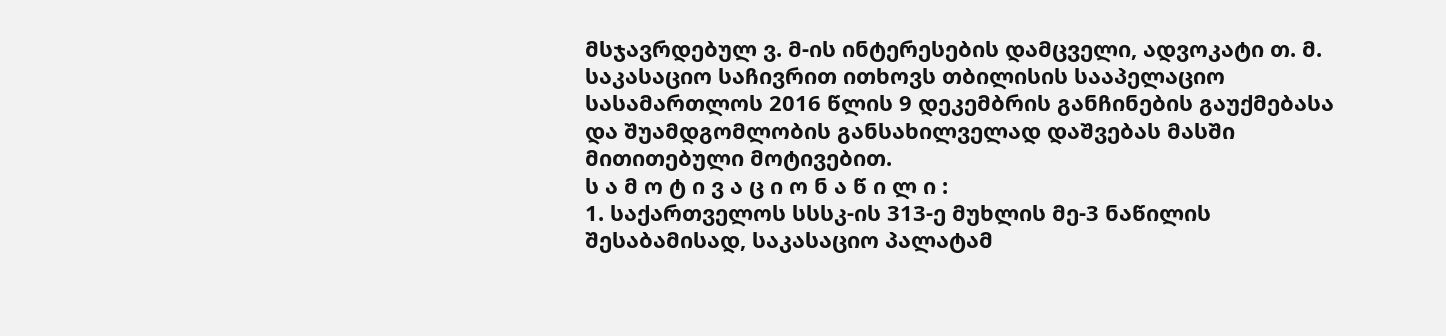მსჯავრდებულ ვ. მ-ის ინტერესების დამცველი, ადვოკატი თ. მ. საკასაციო საჩივრით ითხოვს თბილისის სააპელაციო სასამართლოს 2016 წლის 9 დეკემბრის განჩინების გაუქმებასა და შუამდგომლობის განსახილველად დაშვებას მასში მითითებული მოტივებით.
ს ა მ ო ტ ი ვ ა ც ი ო ნ ა წ ი ლ ი :
1. საქართველოს სსსკ-ის 313-ე მუხლის მე-3 ნაწილის შესაბამისად, საკასაციო პალატამ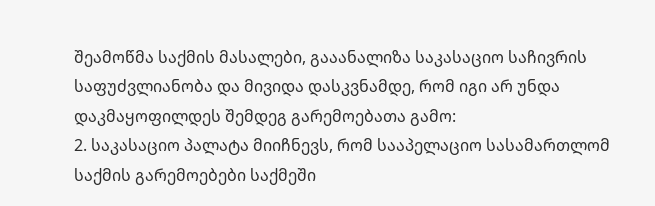შეამოწმა საქმის მასალები, გააანალიზა საკასაციო საჩივრის საფუძვლიანობა და მივიდა დასკვნამდე, რომ იგი არ უნდა დაკმაყოფილდეს შემდეგ გარემოებათა გამო:
2. საკასაციო პალატა მიიჩნევს, რომ სააპელაციო სასამართლომ საქმის გარემოებები საქმეში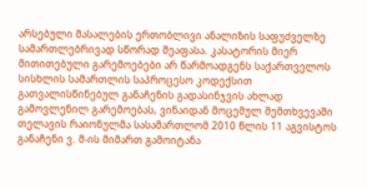არსებული მასალების ერთობლივი ანალიზის საფუძველზე სამართლებრივად სწორად შეაფასა. კასატორის მიერ მითითებული გარემოებები არ წარმოადგენს საქართველოს სისხლის სამართლის საპროცესო კოდექსით გათვალისწინებულ განაჩენის გადასინჯვის ახლად გამოვლენილ გარემოებას, ვინაიდან მოცემულ შემთხვევაში თელავის რაიონულმა სასამართლომ 2010 წლის 11 აგვისტოს განაჩენი ვ. მ-ის მიმართ გამოიტანა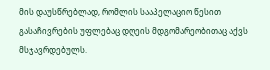მის დაუსწრებლად, რომლის სააპელაციო წესით გასაჩივრების უფლებაც დღეის მდგომარეობითაც აქვს მსჯავრდებულს.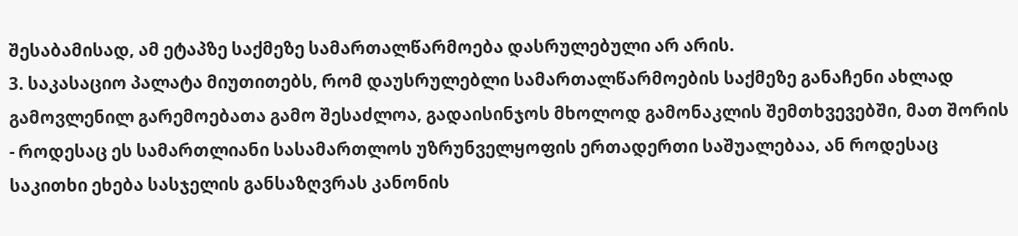შესაბამისად, ამ ეტაპზე საქმეზე სამართალწარმოება დასრულებული არ არის.
3. საკასაციო პალატა მიუთითებს, რომ დაუსრულებლი სამართალწარმოების საქმეზე განაჩენი ახლად გამოვლენილ გარემოებათა გამო შესაძლოა, გადაისინჯოს მხოლოდ გამონაკლის შემთხვევებში, მათ შორის - როდესაც ეს სამართლიანი სასამართლოს უზრუნველყოფის ერთადერთი საშუალებაა, ან როდესაც საკითხი ეხება სასჯელის განსაზღვრას კანონის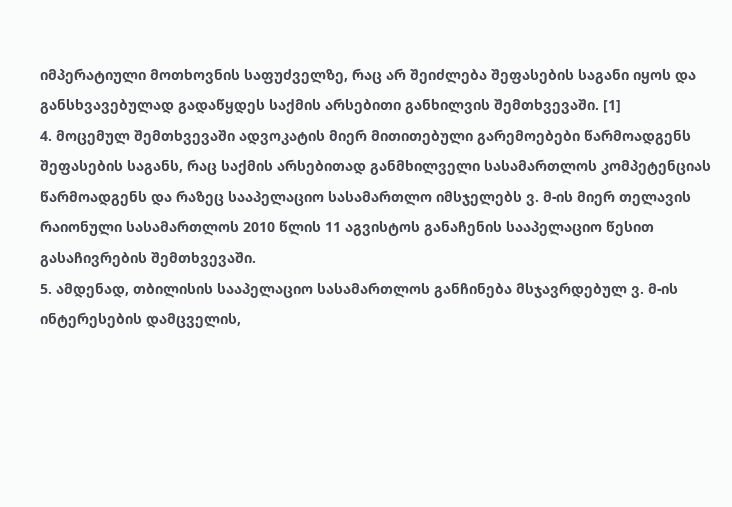იმპერატიული მოთხოვნის საფუძველზე, რაც არ შეიძლება შეფასების საგანი იყოს და განსხვავებულად გადაწყდეს საქმის არსებითი განხილვის შემთხვევაში. [1]
4. მოცემულ შემთხვევაში ადვოკატის მიერ მითითებული გარემოებები წარმოადგენს შეფასების საგანს, რაც საქმის არსებითად განმხილველი სასამართლოს კომპეტენციას წარმოადგენს და რაზეც სააპელაციო სასამართლო იმსჯელებს ვ. მ-ის მიერ თელავის რაიონული სასამართლოს 2010 წლის 11 აგვისტოს განაჩენის სააპელაციო წესით გასაჩივრების შემთხვევაში.
5. ამდენად, თბილისის სააპელაციო სასამართლოს განჩინება მსჯავრდებულ ვ. მ-ის ინტერესების დამცველის,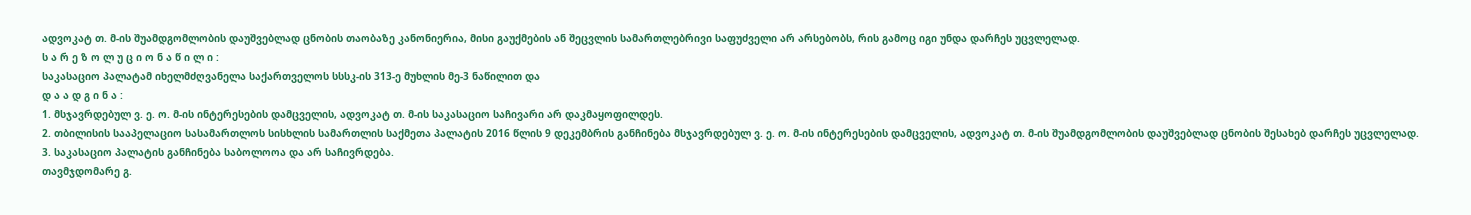ადვოკატ თ. მ-ის შუამდგომლობის დაუშვებლად ცნობის თაობაზე კანონიერია, მისი გაუქმების ან შეცვლის სამართლებრივი საფუძველი არ არსებობს, რის გამოც იგი უნდა დარჩეს უცვლელად.
ს ა რ ე ზ ო ლ უ ც ი ო ნ ა წ ი ლ ი :
საკასაციო პალატამ იხელმძღვანელა საქართველოს სსსკ-ის 313-ე მუხლის მე-3 ნაწილით და
დ ა ა დ გ ი ნ ა :
1. მსჯავრდებულ ვ. ე. ო. მ-ის ინტერესების დამცველის, ადვოკატ თ. მ-ის საკასაციო საჩივარი არ დაკმაყოფილდეს.
2. თბილისის სააპელაციო სასამართლოს სისხლის სამართლის საქმეთა პალატის 2016 წლის 9 დეკემბრის განჩინება მსჯავრდებულ ვ. ე. ო. მ-ის ინტერესების დამცველის, ადვოკატ თ. მ-ის შუამდგომლობის დაუშვებლად ცნობის შესახებ დარჩეს უცვლელად.
3. საკასაციო პალატის განჩინება საბოლოოა და არ საჩივრდება.
თავმჯდომარე გ.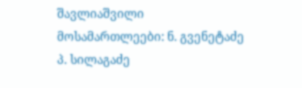შავლიაშვილი
მოსამართლეები: ნ. გვენეტაძე
პ. სილაგაძე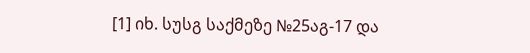[1] იხ. სუსგ საქმეზე №25აგ-17 და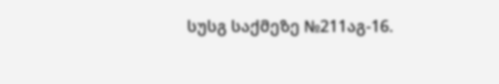სუსგ საქმეზე №211აგ-16.